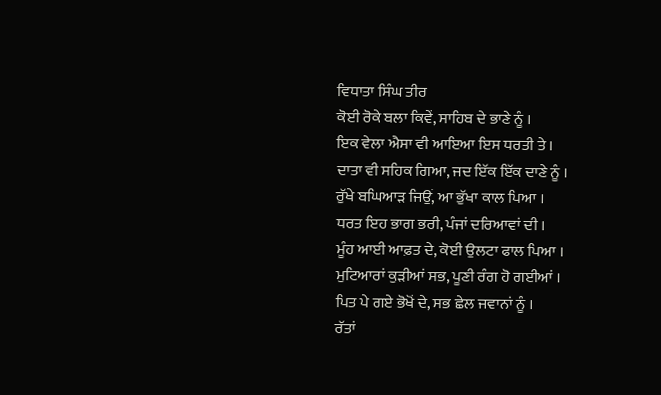ਵਿਧਾਤਾ ਸਿੰਘ ਤੀਰ
ਕੋਈ ਰੋਕੇ ਬਲਾ ਕਿਵੇਂ, ਸਾਹਿਬ ਦੇ ਭਾਣੇ ਨੂੰ ।
ਇਕ ਵੇਲਾ ਐਸਾ ਵੀ ਆਇਆ ਇਸ ਧਰਤੀ ਤੇ ।
ਦਾਤਾ ਵੀ ਸਹਿਕ ਗਿਆ, ਜਦ ਇੱਕ ਇੱਕ ਦਾਣੇ ਨੂੰ ।
ਰੁੱਖੇ ਬਘਿਆੜ ਜਿਉਂ, ਆ ਭੁੱਖਾ ਕਾਲ ਪਿਆ ।
ਧਰਤ ਇਹ ਭਾਗ ਭਰੀ, ਪੰਜਾਂ ਦਰਿਆਵਾਂ ਦੀ ।
ਮੂੰਹ ਆਈ ਆਫ਼ਤ ਦੇ, ਕੋਈ ਉਲਟਾ ਫਾਲ ਪਿਆ ।
ਮੁਟਿਆਰਾਂ ਕੁੜੀਆਂ ਸਭ, ਪੂਣੀ ਰੰਗ ਹੋ ਗਈਆਂ ।
ਪਿਤ ਪੇ ਗਏ ਭੋਖੋਂ ਦੇ, ਸਭ ਛੇਲ ਜਵਾਨਾਂ ਨੂੰ ।
ਰੱਤਾਂ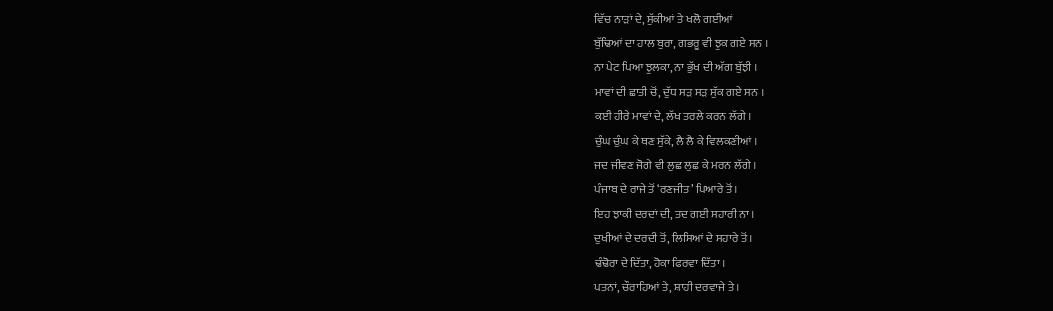ਵਿੱਚ ਨਾੜਾਂ ਦੇ, ਸੁੱਕੀਆਂ ਤੇ ਖਲੋ ਗਈਆਂ
ਬੁੱਢਿਆਂ ਦਾ ਹਾਲ ਬੁਰਾ, ਗਭਰੂ ਵੀ ਝੁਕ ਗਏ ਸਨ ।
ਨਾ ਪੇਟ ਪਿਆ ਝੁਲਕਾ, ਨਾ ਭੁੱਖ ਦੀ ਅੱਗ ਬੁੱਝੀ ।
ਮਾਵਾਂ ਦੀ ਛਾਤੀ ਚੋਂ, ਦੁੱਧ ਸੜ ਸੜ ਸੁੱਕ ਗਏ ਸਨ ।
ਕਈ ਹੀਰੇ ਮਾਵਾਂ ਦੇ, ਲੱਖ ਤਰਲੇ ਕਰਨ ਲੱਗੇ ।
ਚੁੰਘ ਚ਼ੁੰਘ ਕੇ ਥਣ ਸੁੱਕੇ, ਲੈ ਲੈ ਕੇ ਵਿਲਕਣੀਆਂ ।
ਜਦ ਜੀਵਣ ਜੋਗੇ ਵੀ ਲੁਛ ਲੁਛ ਕੇ ਮਰਨ ਲੱਗੇ ।
ਪੰਜਾਬ ਦੇ ਰਾਜੇ ਤੋਂ ‘ਰਣਜੀਤ’ ਪਿਆਰੇ ਤੋਂ ।
ਇਹ ਝਾਕੀ ਦਰਦਾਂ ਦੀ, ਤਦ ਗਈ ਸਹਾਰੀ ਨਾ ।
ਦੁਖੀਆਂ ਦੇ ਦਰਦੀ ਤੋਂ, ਲਿਸਿਆਂ ਦੇ ਸਹਾਰੇ ਤੋਂ ।
ਢੰਢੋਰਾ ਦੇ ਦਿੱਤਾ, ਹੋਕਾ ਫਿਰਵਾ ਦਿੱਤਾ ।
ਪਤਨਾਂ, ਚੌਰਾਹਿਆਂ ਤੇ, ਸ਼ਾਹੀ ਦਰਵਾਜੇ ਤੇ ।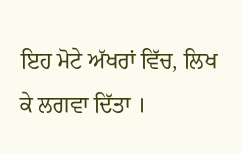ਇਹ ਮੋਟੇ ਅੱਖਰਾਂ ਵਿੱਚ, ਲਿਖ ਕੇ ਲਗਵਾ ਦਿੱਤਾ ।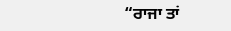“ਰਾਜਾ ਤਾਂ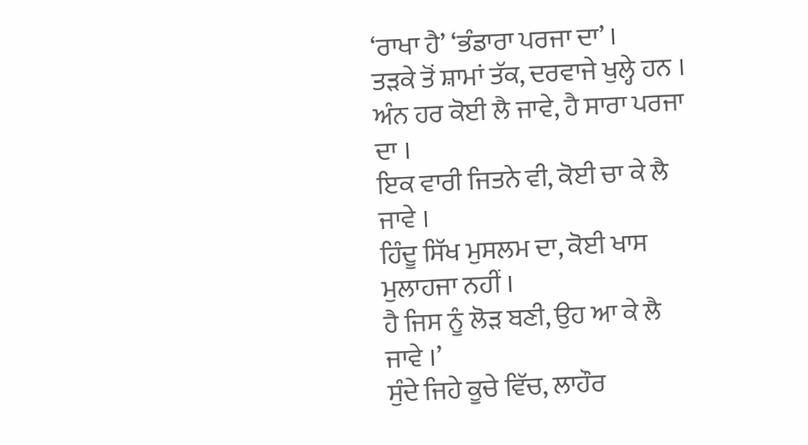‘ਰਾਖਾ ਹੈ’ ‘ਭੰਡਾਰਾ ਪਰਜਾ ਦਾ’ ।
ਤੜਕੇ ਤੋਂ ਸ਼ਾਮਾਂ ਤੱਕ, ਦਰਵਾਜੇ ਖੁਲ੍ਹੇ ਹਨ ।
ਅੰਨ ਹਰ ਕੋਈ ਲੈ ਜਾਵੇ, ਹੈ ਸਾਰਾ ਪਰਜਾ ਦਾ ।
ਇਕ ਵਾਰੀ ਜਿਤਨੇ ਵੀ, ਕੋਈ ਚਾ ਕੇ ਲੈ ਜਾਵੇ ।
ਹਿੰਦੂ ਸਿੱਖ ਮੁਸਲਮ ਦਾ, ਕੋਈ ਖਾਸ ਮੁਲਾਹਜਾ ਨਹੀਂ ।
ਹੈ ਜਿਸ ਨੂੰ ਲੋੜ ਬਣੀ, ਉਹ ਆ ਕੇ ਲੈ ਜਾਵੇ ।’
ਸੁੰਦੇ ਜਿਹੇ ਕੂਚੇ ਵਿੱਚ, ਲਾਹੌਰ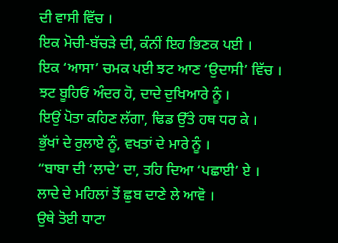ਦੀ ਵਾਸੀ ਵਿੱਚ ।
ਇਕ ਮੋਚੀ-ਬੱਚੜੇ ਦੀ, ਕੰਨੀਂ ਇਹ ਭਿਣਕ ਪਈ ।
ਇਕ ‘ਆਸਾ’ ਚਮਕ ਪਈ ਝਟ ਆਣ ‘ਉਦਾਸੀ’ ਵਿੱਚ ।
ਝਟ ਬੂਹਿਓਂ ਅੰਦਰ ਹੋ, ਦਾਦੇ ਦੁਖਿਆਰੇ ਨੂੰ ।
ਇਉਂ ਪੋਤਾ ਕਹਿਣ ਲੱਗਾ, ਢਿਡ ਉੱਤੇ ਹਥ ਧਰ ਕੇ ।
ਭੁੱਖਾਂ ਦੇ ਰੁਲਾਏ ਨੂੰ, ਵਖਤਾਂ ਦੇ ਮਾਰੇ ਨੂੰ ।
“ਬਾਬਾ ਦੀ ‘ਲਾਦੇ’ ਦਾ, ਤਹਿ ਦਿਆ ‘ਪਛਾਈ’ ਏ ।
ਲਾਦੇ ਦੇ ਮਹਿਲਾਂ ਤੋਂ ਛੁਬ ਦਾਣੇ ਲੇ ਆਵੋ ।
ਉਥੇ ਤੋਈ ਧਾਟਾ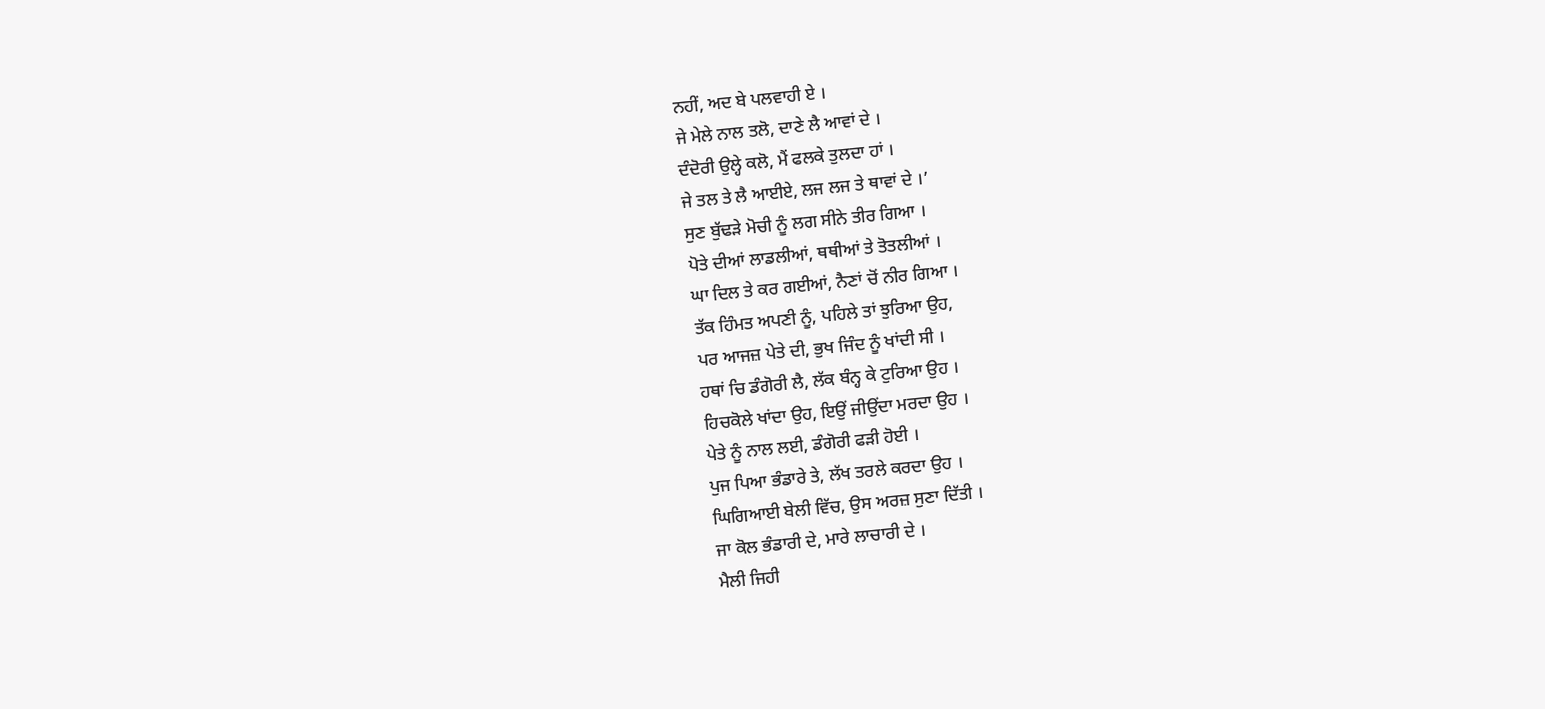ਨਹੀਂ, ਅਦ ਬੇ ਪਲਵਾਹੀ ਏ ।
ਜੇ ਮੇਲੇ ਨਾਲ ਤਲੋ, ਦਾਣੇ ਲੈ ਆਵਾਂ ਦੇ ।
ਦੰਦੋਰੀ ਉਲ੍ਹੇ ਕਲੋ, ਮੈਂ ਫਲਕੇ ਤੁਲਦਾ ਹਾਂ ।
ਜੇ ਤਲ ਤੇ ਲੈ ਆਈਏ, ਲਜ ਲਜ ਤੇ ਥਾਵਾਂ ਦੇ ।’
ਸੁਣ ਬੁੱਢੜੇ ਮੋਚੀ ਨੂੰ ਲਗ ਸੀਨੇ ਤੀਰ ਗਿਆ ।
ਪੋਤੇ ਦੀਆਂ ਲਾਡਲੀਆਂ, ਥਥੀਆਂ ਤੇ ਤੋਤਲੀਆਂ ।
ਘਾ ਦਿਲ ਤੇ ਕਰ ਗਈਆਂ, ਨੈਣਾਂ ਚੋਂ ਨੀਰ ਗਿਆ ।
ਤੱਕ ਹਿੰਮਤ ਅਪਣੀ ਨੂੰ, ਪਹਿਲੇ ਤਾਂ ਝੁਰਿਆ ਉਹ,
ਪਰ ਆਜਜ਼ ਪੇਤੇ ਦੀ, ਭੁਖ ਜਿੰਦ ਨੂੰ ਖਾਂਦੀ ਸੀ ।
ਹਥਾਂ ਚਿ ਡੰਗੋਰੀ ਲੈ, ਲੱਕ ਬੰਨ੍ਹ ਕੇ ਟੁਰਿਆ ਉਹ ।
ਹਿਚਕੋਲੇ ਖਾਂਦਾ ਉਹ, ਇਉਂ ਜੀਉਂਦਾ ਮਰਦਾ ਉਹ ।
ਪੇਤੇ ਨੂੰ ਨਾਲ ਲਈ, ਡੰਗੋਰੀ ਫੜੀ ਹੋਈ ।
ਪੁਜ ਪਿਆ ਭੰਡਾਰੇ ਤੇ, ਲੱਖ ਤਰਲੇ ਕਰਦਾ ਉਹ ।
ਘਿਗਿਆਈ ਬੇਲੀ ਵਿੱਚ, ਉਸ ਅਰਜ਼ ਸੁਣਾ ਦਿੱਤੀ ।
ਜਾ ਕੋਲ ਭੰਡਾਰੀ ਦੇ, ਮਾਰੇ ਲਾਚਾਰੀ ਦੇ ।
ਮੈਲੀ ਜਿਹੀ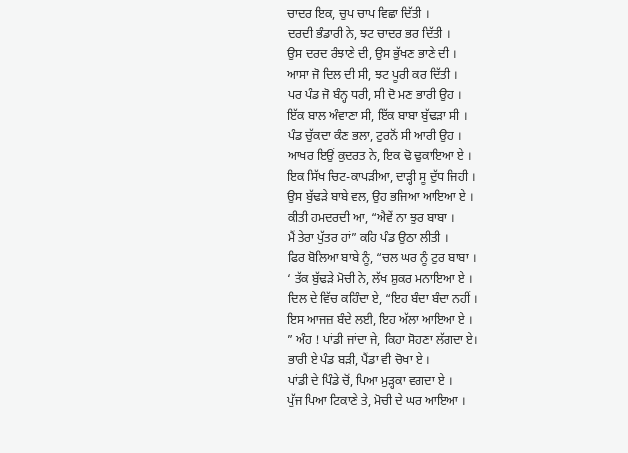ਚਾਦਰ ਇਕ, ਚੁਪ ਚਾਪ ਵਿਛਾ ਦਿੱਤੀ ।
ਦਰਦੀ ਭੰਡਾਰੀ ਨੇ, ਝਟ ਚਾਦਰ ਭਰ ਦਿੱਤੀ ।
ਉਸ ਦਰਦ ਰੰਝਾਣੇ ਦੀ, ਉਸ ਭੁੱਖਣ ਭਾਣੇ ਦੀ ।
ਆਸਾ ਜੋ ਦਿਲ ਦੀ ਸੀ, ਝਟ ਪੂਰੀ ਕਰ ਦਿੱਤੀ ।
ਪਰ ਪੰਡ ਜੋ ਬੰਨ੍ਹ ਧਰੀ, ਸੀ ਦੋ ਮਣ ਭਾਰੀ ਉਹ ।
ਇੱਕ ਬਾਲ ਅੰਵਾਣਾ ਸੀ, ਇੱਕ ਬਾਬਾ ਬੁੱਢੜਾ ਸੀ ।
ਪੰਡ ਚੁੱਕਦਾ ਕੰਣ ਭਲਾ, ਟੁਰਨੋਂ ਸੀ ਆਰੀ ਉਹ ।
ਆਖਰ ਇਉਂ ਕੁਦਰਤ ਨੇ, ਇਕ ਢੋ ਢੁਕਾਇਆ ਏ ।
ਇਕ ਸਿੱਖ ਚਿਟ-ਕਾਪੜੀਆ, ਦਾੜ੍ਹੀ ਸੂ ਦੁੱਧ ਜਿਹੀ ।
ਉਸ ਬੁੱਢੜੇ ਬਾਬੇ ਵਲ, ਉਹ ਭਜਿਆ ਆਇਆ ਏ ।
ਕੀਤੀ ਹਮਦਰਦੀ ਆ, “ਐਵੇਂ ਨਾ ਝੁਰ ਬਾਬਾ ।
ਮੈਂ ਤੇਰਾ ਪੁੱਤਰ ਹਾਂ” ਕਹਿ ਪੰਡ ਉਠਾ ਲੀਤੀ ।
ਫਿਰ ਬੋਲਿਆ ਬਾਬੇ ਨੂੰ, “ਚਲ ਘਰ ਨੂੰ ਟੁਰ ਬਾਬਾ ।
‘ ਤੱਕ ਬੁੱਢੜੇ ਮੋਚੀ ਨੇ, ਲੱਖ ਸ਼ੁਕਰ ਮਨਾਇਆ ਏ ।
ਦਿਲ ਦੇ ਵਿੱਚ ਕਹਿੰਦਾ ਏ, “ਇਹ ਬੰਦਾ ਬੰਦਾ ਨਹੀਂ ।
ਇਸ ਆਜਜ਼ ਬੰਦੇ ਲਈ, ਇਹ ਅੱਲਾ ਆਇਆ ਏ ।
” ਅੰਹ ! ਪਾਂਡੀ ਜਾਂਦਾ ਜੇ, ਕਿਹਾ ਸੋਹਣਾ ਲੱਗਦਾ ਏ।
ਭਾਰੀ ਏ ਪੰਡ ਬੜੀ, ਪੈਂਡਾ ਵੀ ਚੋਖਾ ਏ ।
ਪਾਂਡੀ ਦੇ ਪਿੰਡੇ ਚੋਂ, ਪਿਆ ਮੁੜ੍ਹਕਾ ਵਗਦਾ ਏ ।
ਪੁੱਜ ਪਿਆ ਟਿਕਾਣੇ ਤੇ, ਮੋਚੀ ਦੇ ਘਰ ਆਇਆ ।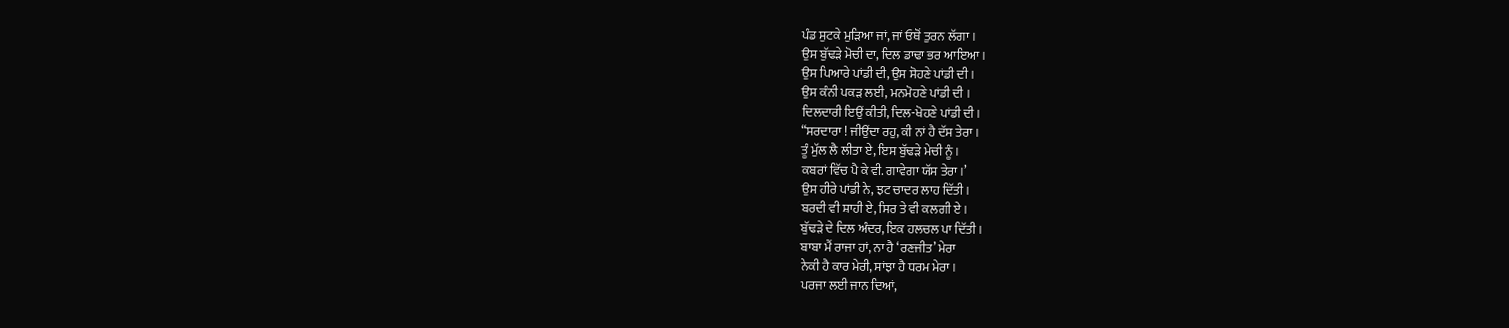ਪੰਡ ਸੁਟਕੇ ਮੁੜਿਆ ਜਾਂ, ਜਾਂ ਓਥੋਂ ਤੁਰਨ ਲੱਗਾ ।
ਉਸ ਬੁੱਢੜੇ ਮੋਚੀ ਦਾ, ਦਿਲ ਡਾਢਾ ਭਰ ਆਇਆ ।
ਉਸ ਪਿਆਰੇ ਪਾਂਡੀ ਦੀ, ਉਸ ਸੋਹਣੇ ਪਾਂਡੀ ਦੀ ।
ਉਸ ਕੰਨੀ ਪਕੜ ਲਈ, ਮਨਮੋਹਣੇ ਪਾਂਡੀ ਦੀ ।
ਦਿਲਦਾਰੀ ਇਉਂ ਕੀਤੀ, ਦਿਲ-ਖੋਹਣੇ ਪਾਂਡੀ ਦੀ ।
“ਸਰਦਾਰਾ ! ਜੀਉਂਦਾ ਰਹੁ, ਕੀ ਨਾਂ ਹੈ ਦੱਸ ਤੇਰਾ ।
ਤੂੰ ਮੁੱਲ ਲੈ ਲੀਤਾ ਏ, ਇਸ ਬੁੱਢੜੇ ਮੇਚੀ ਨੂੰ ।
ਕਬਰਾਂ ਵਿੱਚ ਪੈ ਕੇ ਵੀ. ਗਾਵੇਗਾ ਯੱਸ ਤੇਰਾ ।’
ਉਸ ਹੀਰੇ ਪਾਂਡੀ ਨੇ, ਝਟ ਚਾਦਰ ਲਾਹ ਦਿੱਤੀ ।
ਬਰਦੀ ਵੀ ਸ਼ਾਹੀ ਏ, ਸਿਰ ਤੇ ਵੀ ਕਲਗੀ ਏ ।
ਬੁੱਢੜੇ ਦੇ ਦਿਲ ਅੰਦਰ, ਇਕ ਹਲਚਲ ਪਾ ਦਿੱਤੀ ।
ਬਾਬਾ ਮੈਂ ਰਾਜਾ ਹਾਂ, ਨਾ ਹੈ ‘ਰਣਜੀਤ’ ਮੇਰਾ
ਨੇਕੀ ਹੈ ਕਾਰ ਮੇਰੀ, ਸਾਂਝਾ ਹੈ ਧਰਮ ਮੇਰਾ ।
ਪਰਜਾ ਲਈ ਜਾਨ ਦਿਆਂ,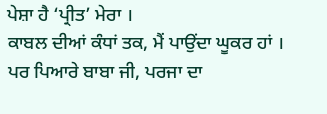ਪੇਸ਼ਾ ਹੈ ‘ਪ੍ਰੀਤ’ ਮੇਰਾ ।
ਕਾਬਲ ਦੀਆਂ ਕੰਧਾਂ ਤਕ, ਮੈਂ ਪਾਉਂਦਾ ਘੂਕਰ ਹਾਂ ।
ਪਰ ਪਿਆਰੇ ਬਾਬਾ ਜੀ, ਪਰਜਾ ਦਾ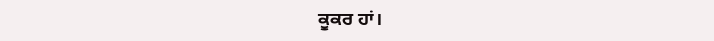ਕੂਕਰ ਹਾਂ।